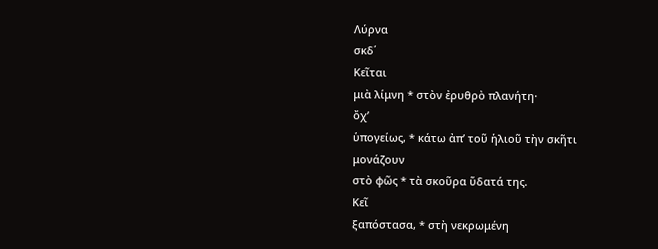Λύρνα
σκδ΄
Κεῖται
μιὰ λίμνη * στὸν ἐρυθρὸ πλανήτη·
ὄχ’
ὑπογείως, * κάτω ἀπ’ τοῦ ἡλιοῦ τὴν σκῆτι
μονάζουν
στὸ φῶς * τὰ σκοῦρα ὕδατά της.
Κεῖ
ξαπόστασα, * στὴ νεκρωμένη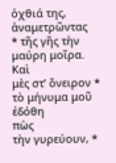ὀχθιά της,
ἀναμετρῶντας
* τῆς γῆς τὴν μαύρη μοῖρα.
Καὶ
μὲς στ’ ὄνειρον * τὸ μήνυμα μοῦ ἐδόθη
πὼς
τὴν γυρεύουν, *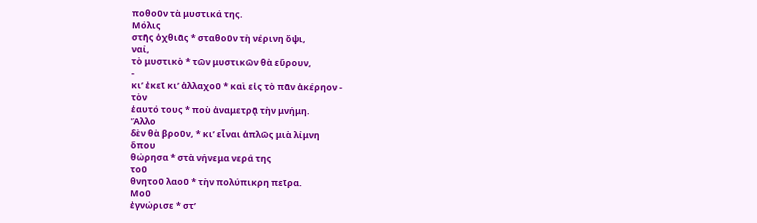ποθοῦν τὰ μυστικά της.
Μόλις
στῆς ὀχθιᾶς * σταθοῦν τὴ νέρινη ὄψι,
ναί,
τὸ μυστικὸ * τῶν μυστικῶν θὰ εὕρουν,
-
κι’ ἐκεῖ κι’ ἀλλαχοῦ * καὶ εἰς τὸ πᾶν ἀκέρηον -
τὸν
ἑαυτό τους * ποὺ ἀναμετρᾷ τὴν μνήμη.
Ἄλλο
δὲν θὰ βροῦν, * κι’ εἶναι ἁπλῶς μιὰ λίμνη
ὅπου
θώρησα * στὰ νήνεμα νερά της
τοῦ
θνητοῦ λαοῦ * τὴν πολύπικρη πεῖρα.
Μοῦ
ἐγνώρισε * στ’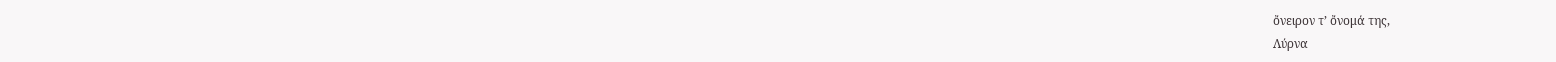ὄνειρον τ’ ὄνομά της,
Λύρνα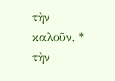τὴν καλοῦν, * τὴν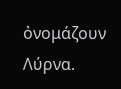ὀνομάζουν Λύρνα.